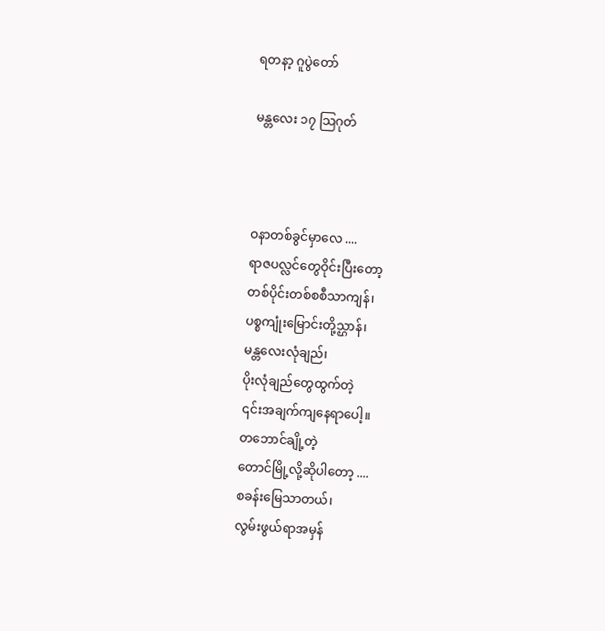ရတနာ့ ဂူပွဲတော်

မန္တလေး ၁၇ သြဂုတ်



ဝနာတစ်ခွင်မှာလေ ....
ရာဇပလ္လင်တွေဝိုင်းပြီးတော့
တစ်ပိုင်းတစ်စစီသာကျန်၊
ပစ္စကျုံးမြောင်းတို့သ္ဌာန်၊
မန္တလေးလုံချည်၊
ပိုးလုံချည်တွေထွက်တဲ့
၎င်းအချက်ကျနေရာပေါ့။
တဘောင်ချို့တဲ့
တောင်မြို့လို့ဆိုပါတော့ ....
စခန်းမြေသာတယ်၊
လွမ်းဖွယ်ရာအမှန်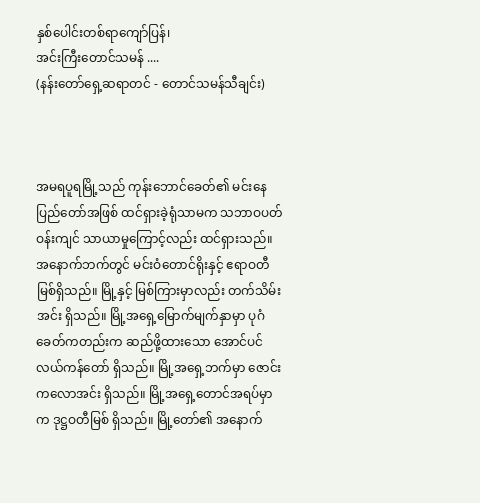နှစ်ပေါင်းတစ်ရာကျော်ပြန်၊
အင်းကြီးတောင်သမန် ....
(နန်းတော်ရှေ့ဆရာတင် - တောင်သမန်သီချင်း)



အမရပူရမြို့သည် ကုန်းဘောင်ခေတ်၏ မင်းနေပြည်တော်အဖြစ် ထင်ရှားခဲ့ရုံသာမက သဘာဝပတ်ဝန်းကျင် သာယာမှုကြောင့်လည်း ထင်ရှားသည်။ အနောက်ဘက်တွင် မင်းဝံတောင်ရိုးနှင့် ဧရာဝတီမြစ်ရှိသည်။ မြို့နှင့် မြစ်ကြားမှာလည်း တက်သိမ်းအင်း ရှိသည်။ မြို့အရှေ့မြောက်မျက်နှာမှာ ပုဂံခေတ်ကတည်းက ဆည်ဖို့ထားသော အောင်ပင်လယ်ကန်တော် ရှိသည်။ မြို့အရှေ့ဘက်မှာ ဇောင်းကလောအင်း ရှိသည်။ မြို့အရှေ့တောင်အရပ်မှာက ဒုဋ္ဌဝတီမြစ် ရှိသည်။ မြို့တော်၏ အနောက်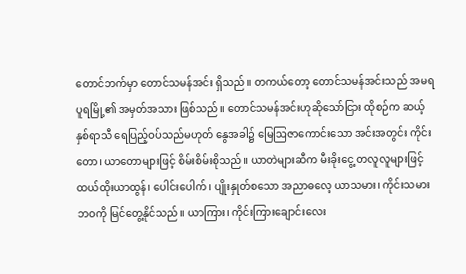တောင်ဘက်မှာ တောင်သမန်အင်း ရှိသည်။ တကယ်တော့ တောင်သမန်အင်းသည် အမရပူရမြို့၏ အမှတ်အသား ဖြစ်သည်။ တောင်သမန်အင်းဟုဆိုသော်ငြား ထိုစဉ်က ဆယ့်နှစ်ရာသီ ရေပြည့်ဝပ်သည်မဟုတ် နွေအခါ၌ မြေဩဇာကောင်းသော အင်းအတွင်း ကိုင်းတော၊ ယာတောများဖြင့် စိမ်းစိမ်းစိုသည်။ ယာတဲများဆီက မီးခိုးငွေ့ တလူလူများဖြင့် ထယ်ထိုးယာထွန်၊ ပေါင်းပေါက်၊ ပျိုးနှုတ်စသော အညာဓလေ့ ယာသမား၊ ကိုင်းသမားဘဝကို မြင်တွေ့နိုင်သည်။ ယာကြား၊ ကိုင်းကြားချောင်းလေး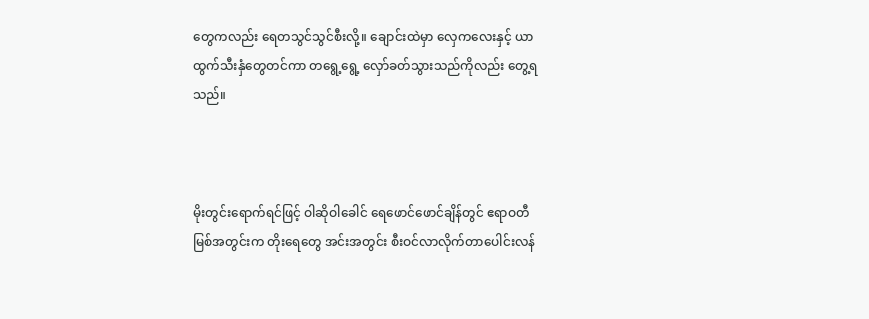တွေကလည်း ရေတသွင်သွင်စီးလို့။ ချောင်းထဲမှာ လှေကလေးနှင့် ယာထွက်သီးနှံတွေတင်ကာ တရွေ့ရွေ့ လှော်ခတ်သွားသည်ကိုလည်း တွေ့ရသည်။



မိုးတွင်းရောက်ရင်ဖြင့် ဝါဆိုဝါခေါင် ရေဖောင်ဖောင်ချိန်တွင် ဧရာဝတီမြစ်အတွင်းက တိုးရေတွေ အင်းအတွင်း စီးဝင်လာလိုက်တာပေါင်းလန်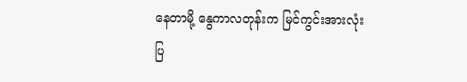နေတာမို့ နွေကာလတုန်းက မြင်ကွင်းအားလုံး ပြ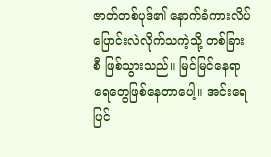ဇာတ်တစ်ပုဒ်၏ နောက်ခံကားလိပ် ပြောင်းလဲလိုက်သကဲ့သို့ တစ်ခြားစီ ဖြစ်သွားသည်။ မြင်မြင်နေရာ ရေတွေဖြစ်နေတာပေါ့။ အင်းရေပြင်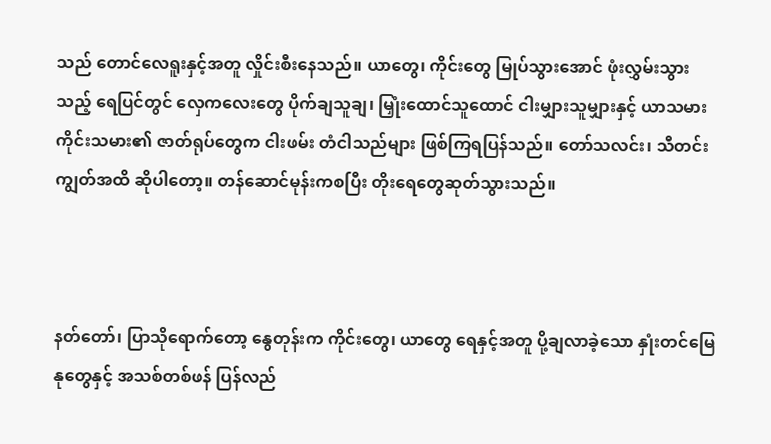သည် တောင်လေရူးနှင့်အတူ လှိုင်းစီးနေသည်။ ယာတွေ၊ ကိုင်းတွေ မြုပ်သွားအောင် ဖုံးလွှမ်းသွားသည့် ရေပြင်တွင် လှေကလေးတွေ ပိုက်ချသူချ၊ မြှုံးထောင်သူထောင် ငါးမျှားသူမျှားနှင့် ယာသမားကိုင်းသမား၏ ဇာတ်ရုပ်တွေက ငါးဖမ်း တံငါသည်များ ဖြစ်ကြရပြန်သည်။ တော်သလင်း၊ သီတင်းကျွတ်အထိ ဆိုပါတော့။ တန်ဆောင်မုန်းကစပြီး တိုးရေတွေဆုတ်သွားသည်။



နတ်တော်၊ ပြာသိုရောက်တော့ နွေတုန်းက ကိုင်းတွေ၊ ယာတွေ ရေနှင့်အတူ ပို့ချလာခဲ့သော နှုံးတင်မြေနုတွေနှင့် အသစ်တစ်ဖန် ပြန်လည်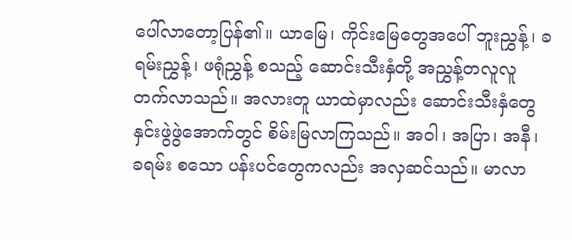ပေါ်လာတော့ပြန်၏။ ယာမြေ၊ ကိုင်းမြေတွေအပေါ် ဘူးညွှန့်၊ ခရမ်းညွှန့်၊ ဖရုံညွှန့် စသည့် ဆောင်းသီးနှံတို့ အညွှန့်တလူလူ တက်လာသည်။ အလားတူ ယာထဲမှာလည်း ဆောင်းသီးနှံတွေ နှင်းဖွဲဖွဲအောက်တွင် စိမ်းမြလာကြသည်။ အဝါ၊ အပြာ၊ အနီ၊ ခရမ်း စသော ပန်းပင်တွေကလည်း အလှဆင်သည်။ မာလာ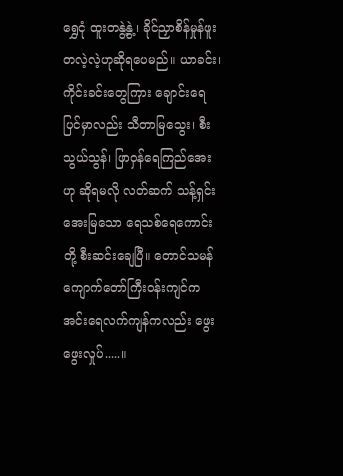ရွှေငုံ ထူးတနွဲ့နွဲ့၊ ခိုင်ညှာစိန်မှုန်ဖူး တလဲ့လဲ့ဟုဆိုရပေမည်။ ယာခင်း၊ ကိုင်းခင်းတွေကြား ချောင်းရေပြင်မှာလည်း သီတာမြသွေး၊ စီးသွယ်သွန်၊ ဖြာဝှန်ရေကြည်အေး ဟု ဆိုရမလို လတ်ဆက် သန့်ရှင်းအေးမြသော ရေသစ်ရေကောင်းတို့ စီးဆင်းချေပြီ။ တောင်သမန် ကျောက်တော်ကြီးဝန်းကျင်က အင်းရေလက်ကျန်ကလည်း ဖွေးဖွေးလှုပ်.....။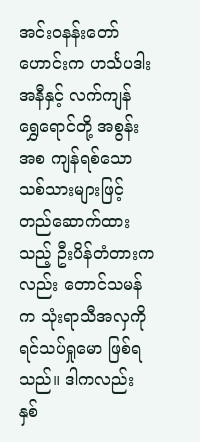အင်းဝနန်းတော်ဟောင်းက ဟင်္သပဒါးအနီနှင့် လက်ကျန် ရွှေရောင်တို့ အစွန်းအစ ကျန်ရစ်သော သစ်သားများဖြင့် တည်ဆောက်ထားသည့် ဦးပိန်တံတားကလည်း တောင်သမန်က သုံးရာသီအလှကို ရင်သပ်ရှုမော ဖြစ်ရသည်။ ဒါကလည်း နှစ်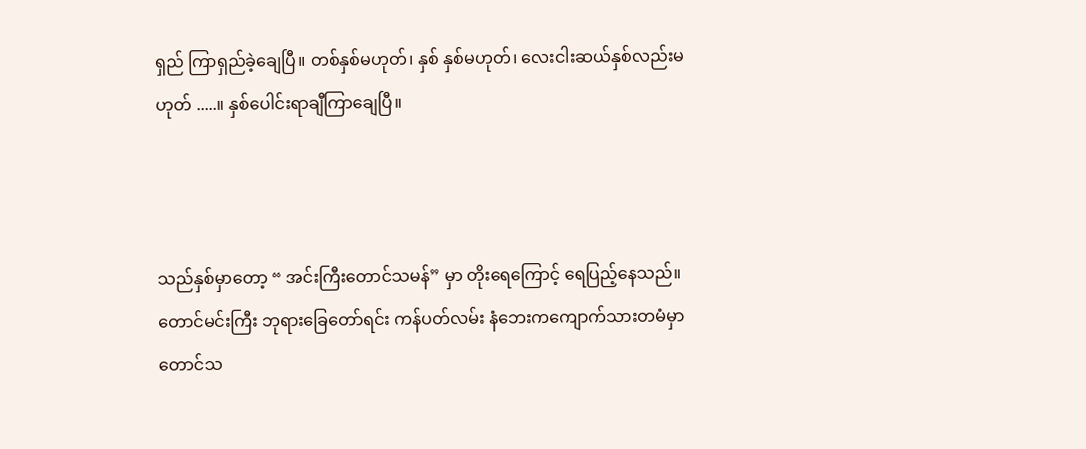ရှည် ကြာရှည်ခဲ့ချေပြီ။ တစ်နှစ်မဟုတ်၊ နှစ် နှစ်မဟုတ်၊ လေးငါးဆယ်နှစ်လည်းမဟုတ် .....။ နှစ်ပေါင်းရာချီကြာချေပြီ။



သည်နှစ်မှာတော့ “ အင်းကြီးတောင်သမန်” မှာ တိုးရေကြောင့် ရေပြည့်နေသည်။ တောင်မင်းကြီး ဘုရားခြေတော်ရင်း ကန်ပတ်လမ်း နံဘေးကကျောက်သားတမံမှာ တောင်သ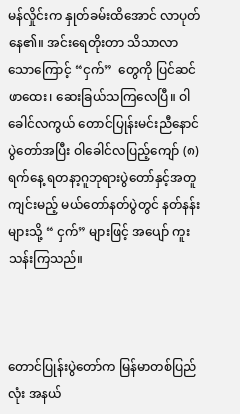မန်လှိုင်းက နှုတ်ခမ်းထိအောင် လာပုတ်နေ၏။ အင်းရေတိုးတာ သိသာလာသောကြောင့် “ငှက်”  တွေကို ပြင်ဆင်ဖာထေး၊ ဆေးခြယ်သကြလေပြီ။ ဝါခေါင်လကွယ် တောင်ပြုန်းမင်းညီနောင်ပွဲတော်အပြီး ဝါခေါင်လပြည့်ကျော် (၈) ရက်နေ့ ရတနာ့ဂူဘုရားပွဲတော်နှင့်အတူ ကျင်းမည့် မယ်တော်နတ်ပွဲတွင် နတ်နန်းများသို့ “ ငှက်” များဖြင့် အပျော် ကူးသန်းကြသည်။



တောင်ပြုန်းပွဲတော်က မြန်မာတစ်ပြည်လုံး အနယ်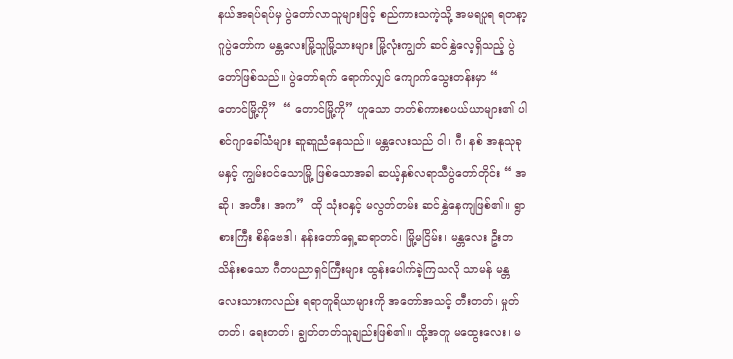နယ်အရပ်ရပ်မှ ပွဲတော်လာသူများဖြင့် စည်ကားသကဲ့သို့ အမရပူရ ရတနာ့ဂူပွဲတော်က မန္တလေးမြို့သူမြို့သားများ မြို့လုံးကျွတ် ဆင်နွှဲလေ့ရှိသည့် ပွဲတော်ဖြစ်သည်။ ပွဲတော်ရက် ရောက်လျှင် ကျောက်သွေးတန်းမှာ “ တောင်မြို့ကို”  “ တောင်မြို့ကို” ဟူသော ဘတ်စ်ကားစပယ်ယာများ၏ ပါစင်ဂျာခေါ်သံများ ဆူဆူညံနေသည်။ မန္တလေးသည် ဝါ၊ ဂီ၊ နစ် အနုသုခုမနှင့် ကျွမ်းဝင်သောမြို့ ဖြစ်သောအခါ ဆယ့်နှစ်လရာသီပွဲတော်တိုင်း “ အဆို၊ အတီး၊ အက”  ထို သုံးဝနှင့် မလွတ်တမ်း ဆင်နွှဲနေကျဖြစ်၏။ ရွာစားကြီး စိန်ဗေဒါ၊ နန်းတော်ရှေ့ဆရာတင်၊ မြို့မငြိမ်း၊ မန္တလေး ဦးဘသိန်းစသော ဂီတပညာရှင်ကြီးများ ထွန်းပေါက်ခဲ့ကြသလို သာမန် မန္တလေးသားကလည်း ရရာတူရိယာများကို အတော်အသင့် တီးတတ်၊ မှုတ်တတ်၊ ရေးတတ်၊ ချွတ်တတ်သူချည်းဖြစ်၏။ ထို့အတူ မထွေးလေး၊ မ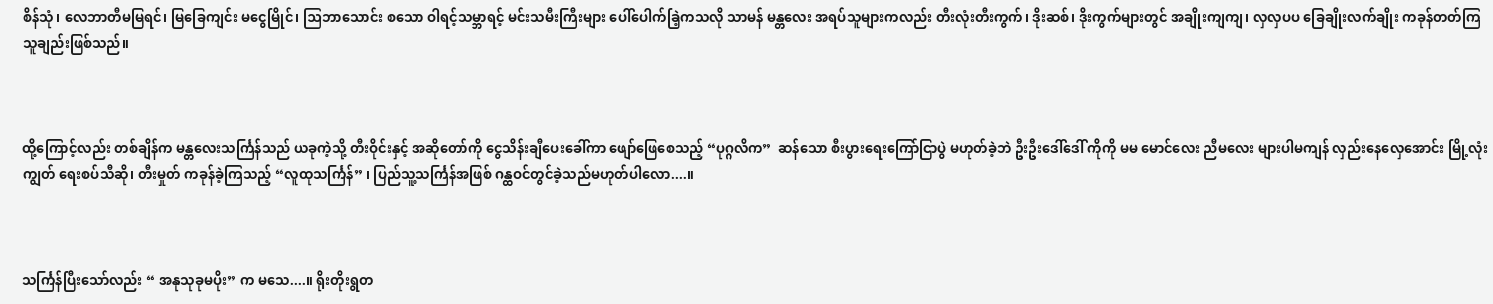စိန်သုံ၊ လေဘာတီမမြရင်၊ မြခြေကျင်း မငွေမြိုင်၊ ဩဘာသောင်း စသော ဝါရင့်သမ္ဘာရင့် မင်းသမီးကြီးများ ပေါ်ပေါက်ခြဲ့ကသလို သာမန် မန္တလေး အရပ်သူများကလည်း တီးလုံးတီးကွက်၊ ဒိုးဆစ်၊ ဒိုးကွက်များတွင် အချိုးကျကျ၊ လှလှပပ ခြေချိုးလက်ချိုး ကခုန်တတ်ကြသူချည်းဖြစ်သည်။



ထို့ကြောင့်လည်း တစ်ချိန်က မန္တလေးသင်္ကြန်သည် ယခုကဲ့သို့ တီးဝိုင်းနှင့် အဆိုတော်ကို ငွေသိန်းချီပေးခေါ်ကာ ဖျော်ဖြေစေသည့် “ပုဂ္ဂလိက”  ဆန်သော စီးပွားရေးကြော်ငြာပွဲ မဟုတ်ခဲ့ဘဲ ဦးဦးဒေါ်ဒေါ် ကိုကို မမ မောင်လေး ညီမလေး များပါမကျန် လှည်းနေလှေအောင်း မြို့လုံးကျွတ် ရေးစပ်သီဆို၊ တီးမှုတ် ကခုန်ခဲ့ကြသည့် “လူထုသင်္ကြန်” ၊ ပြည်သူ့သင်္ကြန်အဖြစ် ဂန္ထဝင်တွင်ခဲ့သည်မဟုတ်ပါလော....။



သင်္ကြန်ပြီးသော်လည်း “ အနုသုခုမပိုး” က မသေ....။ ရိုးတိုးရွတ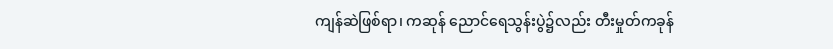ကျန်ဆဲဖြစ်ရာ၊ ကဆုန် ညောင်ရေသွန်းပွဲ၌လည်း တီးမှုတ်ကခုန်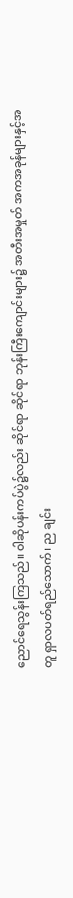ညောင်ရေသွန်းကြသည်။ ဝါဆိုပန်းကပ်ပွဲ၌လည်း ဆိုင်ရာ ဆိုင်ရာ ဘုန်းကြီးကျောင်းများ၌ အတီးအမှုတ် အကအခုန်များနှင့်အတူ ရှာလပတ်ရည်သောက်၊ ည ချင်း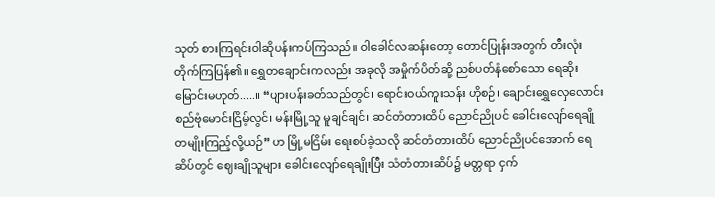သုတ် စားကြရင်းဝါဆိုပန်းကပ်ကြသည်။ ဝါခေါင်လဆန်းတော့ တောင်ပြုန်းအတွက် တီးလုံး တိုက်ကြပြန်၏။ ရွှေတချောင်းကလည်း အခုလို အမှိုက်ပိတ်ဆို့ ညစ်ပတ်နံစော်သော ရေဆိုးမြောင်းမဟုတ်.....။ “ပျားပန်းခတ်သည်တွင်၊ ရောင်းဝယ်ကူးသန်း ဟိုစဉ်၊ ချောင်းရွှေလှေလောင်း စည်ဗုံမောင်းငြိမ့်လွင်၊ မန်းမြို့သူ မူချင်ချင်၊ ဆင်တံတားထိပ် ညောင်ညိုပင် ခေါင်းလျော်ရေချို တမျိုးကြည့်လို့ယဉ်” ဟ မြို့မငြိမ်း ရေးစပ်ခဲ့သလို ဆင်တံတားထိပ် ညောင်ညိုပင်အောက် ရေဆိပ်တွင် ဈေးချိုသူများ ခေါင်းလျော်ရေချိုးပြီး သံတံတားဆိပ်၌ မတ္တရာ ငှက်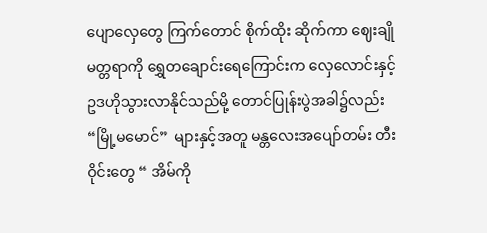ပျောလှေတွေ ကြက်တောင် စိုက်ထိုး ဆိုက်ကာ ဈေးချို မတ္တရာကို ရွှေတချောင်းရေကြောင်းက လှေလောင်းနှင့် ဥဒဟိုသွားလာနိုင်သည်မို့ တောင်ပြုန်းပွဲအခါ၌လည်း “မြို့မမောင်”  များနှင့်အတူ မန္တလေးအပျော်တမ်း တီးဝိုင်းတွေ “ အိမ်ကို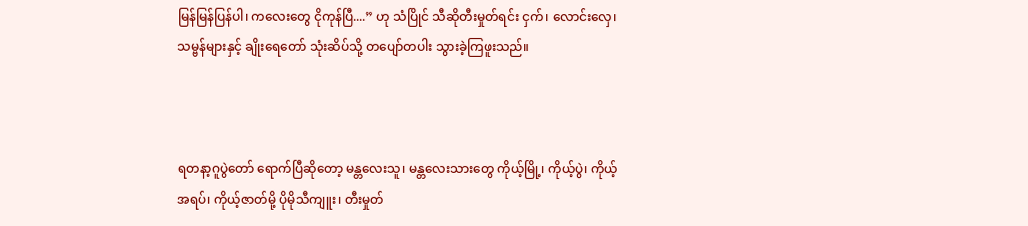မြန်မြန်ပြန်ပါ၊ ကလေးတွေ ငိုကုန်ပြီ....” ဟု သံပြိုင် သီဆိုတီးမှုတ်ရင်း ငှက်၊ လောင်းလှေ၊ သမ္ဗန်များနှင့် ချိုးရေတော် သုံးဆိပ်သို့ တပျော်တပါး သွားခဲ့ကြဖူးသည်။



ရတနာ့ဂူပွဲတော် ရောက်ပြီဆိုတော့ မန္တလေးသူ၊ မန္တလေးသားတွေ ကိုယ့်မြို့၊ ကိုယ့်ပွဲ၊ ကိုယ့်အရပ်၊ ကိုယ့်ဇာတ်မို့ ပိုမိုသီကျူး၊ တီးမှုတ်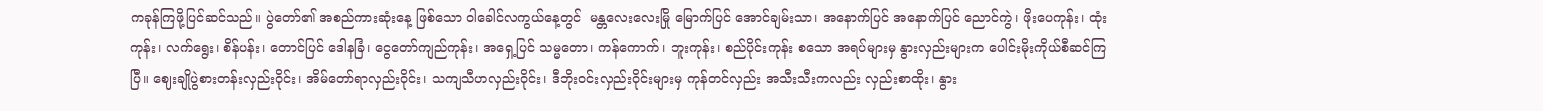ကခုန်ကြဖို့ပြင်ဆင်သည်။ ပွဲတော်၏ အစည်ကားဆုံးနေ့ ဖြစ်သော ဝါခေါင်လကွယ်နေ့တွင်  မန္တလေးလေးမြို မြောက်ပြင် အောင်ချမ်းသာ၊ အနောက်ပြင် အနောက်ပြင် ညောင်ကွဲ၊ ဖိုးပေကုန်း၊ ထုံးကုန်း၊ လက်ရွေး၊ စိန်ပန်း၊ တောင်ပြင် ဒေါနခြံ၊ ငွေတော်ကျည်ကုန်း၊ အရှေ့ပြင် သမ္မတော၊ ကန်ကောက်၊ ဘူးကုန်း၊ စည်ပိုင်းကုန်း စသော အရပ်များမှ နွားလှည်းများက ပေါင်းမိုးကိုယ်စီဆင်ကြပြီ။ ဈေးချိုပွဲစားတန်းလှည်းဝိုင်း၊ အိမ်တော်ရာလှည်းဝိုင်း၊ သကျသီဟလှည်းဝိုင်း၊ ဒီဘိုးဝင်းလှည်းဝိုင်းများမှ ကုန်တင်လှည်း အသီးသီးကလည်း လှည်းစာထိုး၊ နွား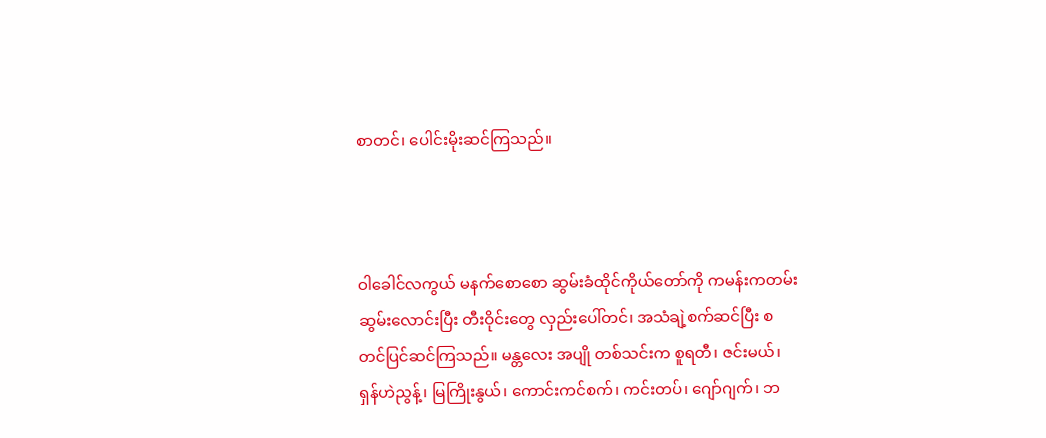စာတင်၊ ပေါင်းမိုးဆင်ကြသည်။



ဝါခေါင်လကွယ် မနက်စောစော ဆွမ်းခံထိုင်ကိုယ်တော်ကို ကမန်းကတမ်း ဆွမ်းလောင်းပြီး တီးဝိုင်းတွေ လှည်းပေါ်တင်၊ အသံချဲ့စက်ဆင်ပြီး စတင်ပြင်ဆင်ကြသည်။ မန္တလေး အပျို တစ်သင်းက စူရတီ၊ ဇင်းမယ်၊ ရှန်ဟဲညွန့်၊ မြကြိုးနွယ်၊ ကောင်းကင်စက်၊ ကင်းတပ်၊ ဂျော်ဂျက်၊ ဘ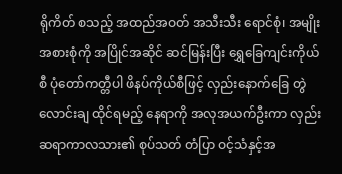ရိုကိတ် စသည့် အထည်အဝတ် အသီးသီး ရောင်စုံ၊ အမျိုးအစားစုံကို အပြိုင်အဆိုင် ဆင်မြန်းပြီး ရွှေခြေကျင်းကိုယ်စီ ပုံတော်ကတ္တီပါ ဖိနပ်ကိုယ်စီဖြင့် လှည်းနောက်ခြေ တွဲလောင်းချ ထိုင်ရမည့် နေရာကို အလုအယက်ဦးကာ လှည်းဆရာကာလသား၏ စုပ်သတ် တံပြာ ဝင့်သံနှင့်အ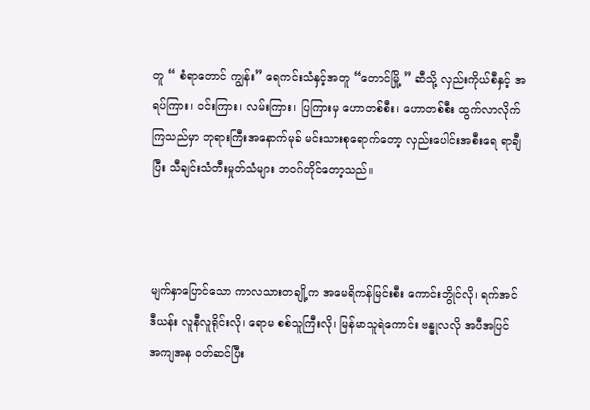တူ “ စံရာတောင် ကျွန်း” ရေကင်းသံနှင့်အတူ “တောင်မြို့ ” ဆီသို့ လှည်းကိုယ်စီနှင့် အရပ်ကြား၊ ဝင်းကြား၊ လမ်းကြား၊ ပြကြားမှ ဟောတစ်စီး၊ ဟောတစ်စီး ထွက်လာလိုက်ကြသည်မှာ ဘုရားကြီးအနောက်မုခ် မင်းသားစုရောက်တော့ လှည်းပေါင်းအစီးရေ ရာချီပြီး သီချင်းသံတီးမှုတ်သံများ ဘဝဂ်တိုင်တော့သည်။



မျက်နှာပြောင်သော ကာလသားတချို့က အမေရိကန်မြင်းစီး ကောင်းဘွိုင်လို၊ ရက်အင်ဒီယန်း လူနီလူရိုင်းလို၊ ရောမ စစ်သူကြီးလို၊ မြန်မာသူရဲကောင်း ဗန္ဓုလလို အပီအပြင် အကျအန ဝတ်ဆင်ပြီး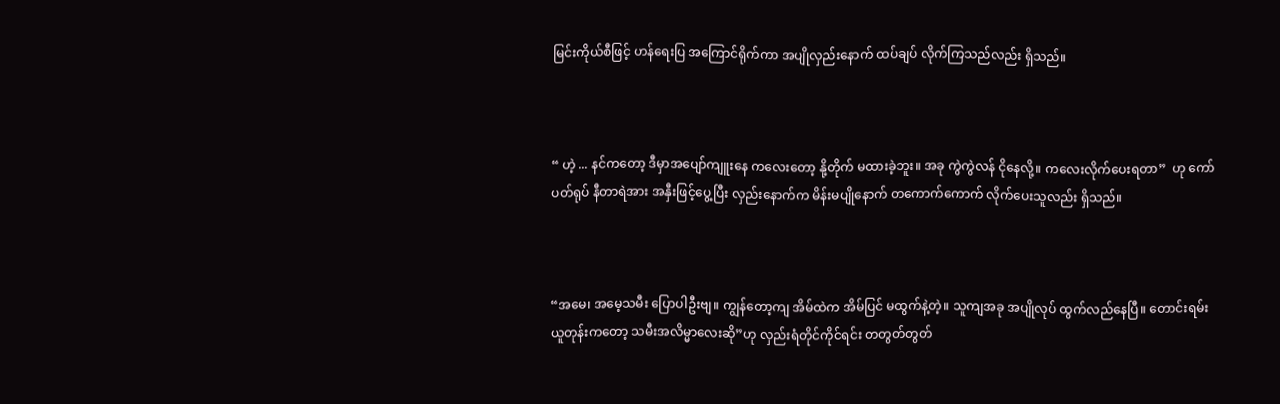မြင်းကိုယ်စီဖြင့် ဟန်ရေးပြ အကြောင်ရိုက်ကာ အပျိုလှည်းနောက် ထပ်ချပ် လိုက်ကြသည်လည်း ရှိသည်။



“ ဟဲ့ ... နင်ကတော့ ဒီမှာအပျော်ကျူးနေ ကလေးတော့ နို့တိုက် မထားခဲ့ဘူး။ အခု ကွဲကွဲလန် ငိုနေလို့။ ကလေးလိုက်ပေးရတာ”  ဟု ကော်ပတ်ရုပ် နီတာရဲအား အနှီးဖြင့်ပွေ့ပြီး လှည်းနောက်က မိန်းမပျိုနောက် တကောက်ကောက် လိုက်ပေးသူလည်း ရှိသည်။



“အမေ၊ အမေ့သမီး ပြောပါဦးဗျ။ ကျွန်တော့ကျ အိမ်ထဲက အိမ်ပြင် မထွက်နဲ့တဲ့။ သူကျအခု အပျိုလုပ် ထွက်လည်နေပြီ။ တောင်းရမ်းယူတုန်းကတော့ သမီးအလိမ္မာလေးဆို”ဟု လှည်းရံတိုင်ကိုင်ရင်း တတွတ်တွတ်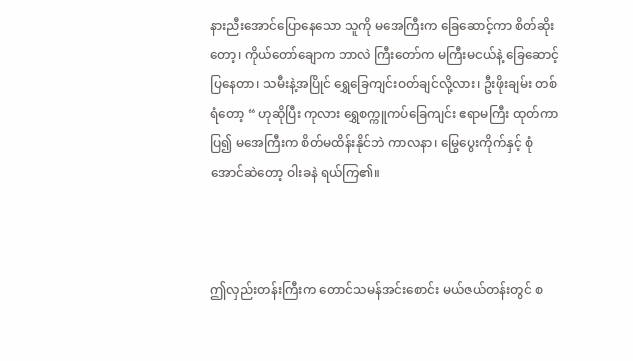နားညီးအောင်ပြောနေသော သူကို မအေကြီးက ခြေဆောင့်ကာ စိတ်ဆိုးတော့၊ ကိုယ်တော်ချောက ဘာလဲ ကြီးတော်က မကြီးမငယ်နဲ့ ခြေဆောင့်ပြနေတာ၊ သမီးနဲ့အပြိုင် ရွှေခြေကျင်းဝတ်ချင်လို့လား၊ ဦးဖိုးချမ်း တစ်ရံတော့ “ ဟုဆိုပြီး ကုလား ရွှေစက္ကူကပ်ခြေကျင်း ဧရာမကြီး ထုတ်ကာပြ၍ မအေကြီးက စိတ်မထိန်းနိုင်ဘဲ ကာလနာ၊ မြွေပွေးကိုက်နှင့် စုံအောင်ဆဲတော့ ဝါးခနဲ ရယ်ကြ၏။



ဤလှည်းတန်းကြီးက တောင်သမန်အင်းစောင်း မယ်ဇယ်တန်းတွင် စ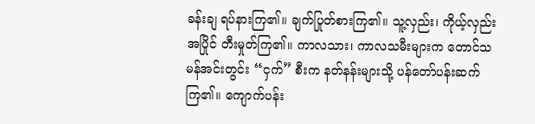ခန်းချ ရပ်နားကြ၏။ ချက်ပြုတ်စားကြ၏။ သူ့လှည်း၊ ကိုယ့်လှည်းအပြိုင် တီးမှုတ်ကြ၏။ ကာလသား၊ ကာလသမီးများက တောင်သမန်အင်းတွင်း “ငှက်” စီးက နတ်နန်းများသို့ ပန်တော်ပန်းဆက်ကြ၏။ ကျောက်ပန်း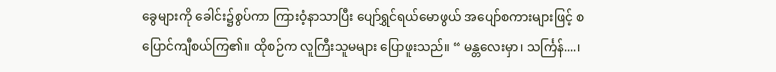ခွေများကို ခေါင်း၌စွပ်ကာ ကြားဝံ့နာသာပြီး ပျော်ရွှင်ရယ်မောဖွယ် အပျော်စကားများဖြင့် စပြောင်ကျီစယ်ကြ၏။ ထိုစဉ်က လူကြီးသူမများ ပြောဖူးသည်။ “ မန္တလေးမှာ၊ သင်္ကြန်....၊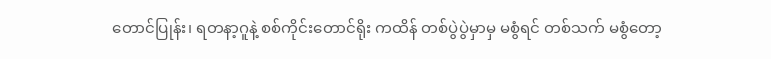တောင်ပြုန်း၊ ရတနာ့ဂူနဲ့ စစ်ကိုင်းတောင်ရိုး ကထိန် တစ်ပွဲပွဲမှာမှ မစွံရင် တစ်သက် မစွံတော့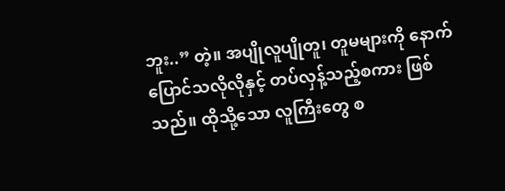ဘူး..” တဲ့။ အပျိုလူပျိုတူ၊ တူမများကို နောက်ပြောင်သလိုလိုနှင့် တပ်လှန့်သည့်စကား ဖြစ်သည်။ ထိုသို့သော လူကြီးတွေ စ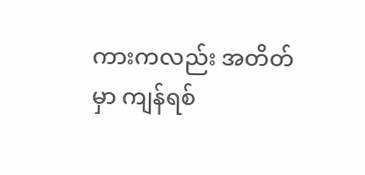ကားကလည်း အတိတ်မှာ ကျန်ရစ်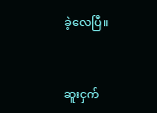ခဲ့လေပြီ။



ဆူးငှက်